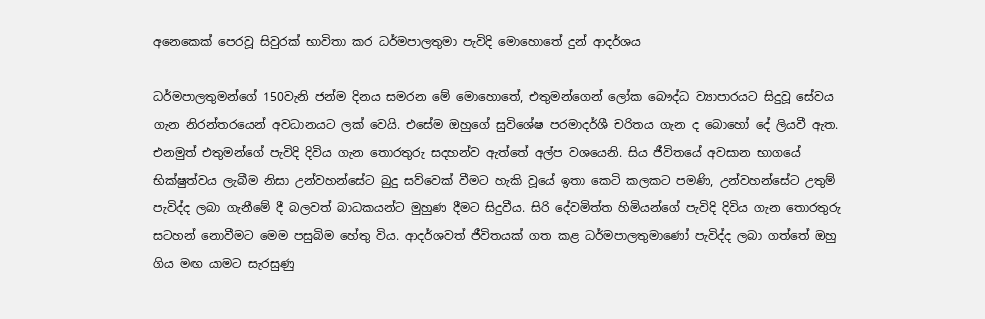අනෙකෙක් පෙරවූ සිවුරක් භාවිතා කර ධර්මපාලතුමා පැවිදි මොහොතේ දුන් ආදර්ශය

ධර්මපාලතුමන්ගේ 150වැනි ජන්ම දිනය සමරන මේ මොහොතේ, එතුමන්ගෙන් ලෝක බෞද්ධ ව්‍යාපාරයට සිදුවූ සේවය ගැන නිරන්තරයෙන් අවධානයට ලක් වෙයි. එසේම ඔහුගේ සුවිශේෂ පරමාදර්ශී චරිතය ගැන ද බොහෝ දේ ලියවී ඇත. එනමුත් එතුමන්ගේ පැවිදි දිවිය ගැන තොරතුරු සදහන්ව ඇත්තේ අල්ප වශයෙනි. සිය ජීවිතයේ අවසාන භාගයේ භික්ෂුත්වය ලැබීම නිසා උන්වහන්සේට බුදු සව්වෙක් වීමට හැකි වූයේ ඉතා කෙටි කලකට පමණි, උන්වහන්සේට උතුම් පැවිද්ද ලබා ගැනීමේ දී බලවත් බාධකයන්ට මුහුණ දීමට සිදුවීය. සිරි දේවමිත්ත හිමියන්ගේ පැවිදි දිවිය ගැන තොරතුරු සටහන් නොවීමට ‍මෙම පසුබිම හේතු විය. ආදර්ශවත් ජීවිතයක් ගත කළ ධර්මපාලතුමාණෝ පැවිද්ද ලබා ගත්තේ ඔහු ගිය මඟ යාමට සැරසුණු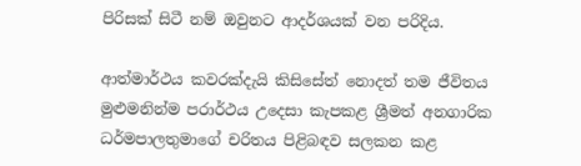පිරිසක් සිටී නම් ඔවුනට ආදර්ශයක් වන පරිදිය.

ආත්මාර්ථය කවරක්දැයි කිසිසේත් නොදත් තම ජීවිතය මුළුමනින්ම පරාර්ථය උදෙසා කැපකළ ශ්‍රීමත් අනගාරික ධර්මපාලතුමාගේ චරිතය පිළිබඳව සලකන කළ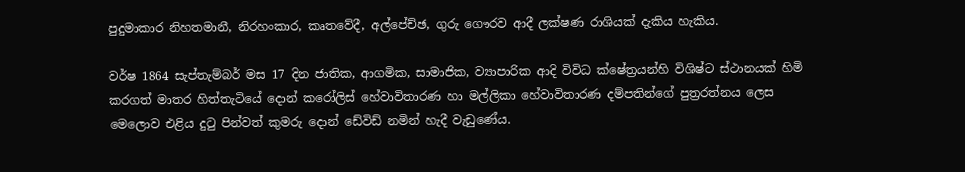පුදුමාකාර නිහතමානී, නිරහංකාර, කෘතවේදී, අල්පේච්ඡ, ගුරු ගෞරව ආදී ලක්ෂණ රාශියක් දැකිය හැකිය.

වර්ෂ 1864 සැප්තැම්බර් මස 17 දින ජාතික, ආගමික, සාමාජික, ව්‍යාපාරික ආදි විවිධ ක්ෂේත්‍රයන්හි විශිෂ්ට ස්ථානයක් හිමි කරගත් මාතර හිත්තැටියේ දොන් කරෝලිස් හේවාවිතාරණ හා මල්ලිකා හේවාවිතාරණ දම්පතින්ගේ පුත්‍රරත්නය ලෙස මෙලොව එළිය දුටු පින්වත් කුමරු දොන් ඩේවිඩ් නමින් හැදී වැඩුණේය.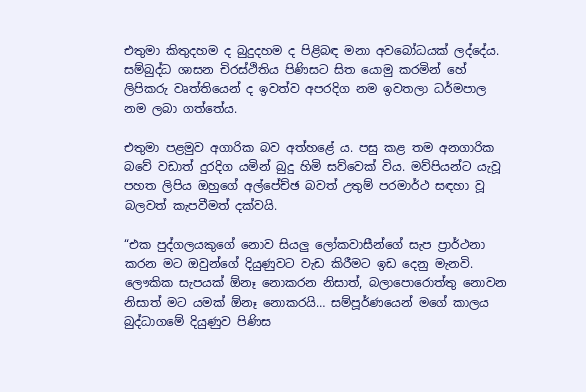එතුමා කිතුදහම ද බුදුදහම ද පිළිබඳ මනා අවබෝධයක් ලද්දේය. සම්බුද්ධ ශාසන චිරස්ථිතිය පිණිසට සිත යොමු කරමින් හේ ලිපිකරු වෘත්තියෙන් ද ඉවත්ව අපරදිග නම ඉවතලා ධර්මපාල නම ලබා ගත්තේය.

එතුමා පළමුව අගාරික බව අත්හළේ ය. පසු කළ තම අනගාරික බවේ වඩාත් දුරදිග යමින් බුදු හිමි සව්වෙක් විය. මව්පියන්ට යැවූ පහත ලිපිය ඔහුගේ අල්පේච්ඡ බවත් උතුම් පරමාර්ථ සඳහා වූ බලවත් කැපවීමත් දක්වයි.

“එක පුද්ගලයකුගේ නොව සියලු ලෝකවාසීන්ගේ සැප ප්‍රාර්ථනා කරන මට ඔවුන්ගේ දියුණුවට වැඩ කිරීමට ඉඩ දෙනු මැනවි. ලෞකික සැපයක් ඕනෑ නොකරන නිසාත්, බලාපොරොත්තු නොවන නිසාත් මට යමක් ඕනෑ නොකරයි… සම්පූර්ණයෙන් මගේ කාලය බුද්ධාගමේ දියුණුව පිණිස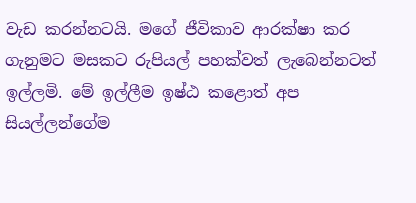වැඩ කරන්නටයි. මගේ ජීවිකාව ආරක්ෂා කර ගැනුමට මසකට රුපියල් පහක්වත් ලැබෙන්නටත් ඉල්ලමි. මේ ඉල්ලීම ඉෂ්ඨ කළොත් අප සියල්ලන්ගේම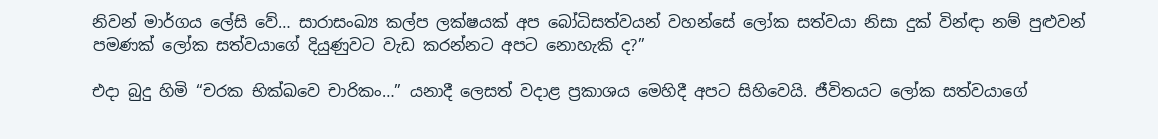නිවන් මාර්ගය ලේසි වේ… සාරාසංඛ්‍ය කල්ප ලක්ෂයක් අප බෝධිසත්වයන් වහන්සේ ලෝක සත්වයා නිසා දුක් වින්ඳා නම් පුළුවන් පමණක් ලෝක සත්වයාගේ දියුණුවට වැඩ කරන්නට අපට නොහැකි ද?”

එදා බුදු හිමි “චරක භික්ඛවෙ චාරිකං…” යනාදී ලෙසත් වදාළ ප්‍රකාශය මෙහිදී අපට සිහිවෙයි. ජීවිතයට ලෝක සත්වයාගේ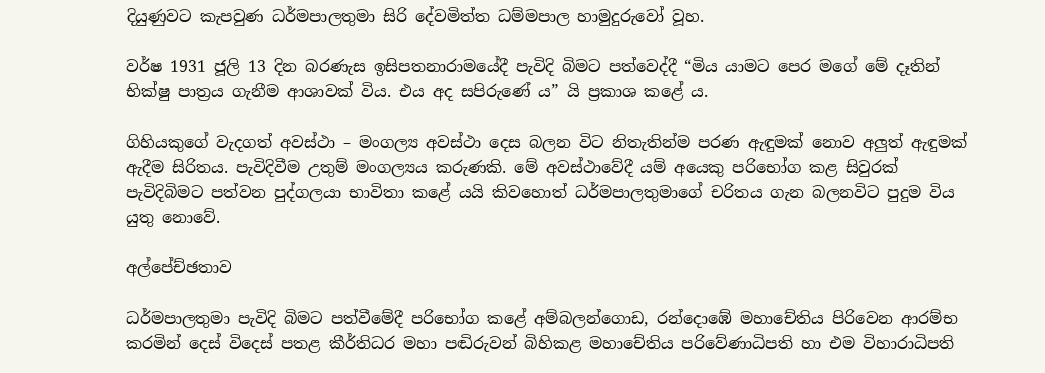දියුණුවට කැපවුණ ධර්මපාලතුමා සිරි දේවමිත්ත ධම්මපාල හාමුදුරුවෝ වූහ.

වර්ෂ 1931 ජූලි 13 දින බරණැස ඉසිපතනාරාමයේදී පැවිදි බිමට පත්වෙද්දී “මිය යාමට පෙර මගේ මේ දෑතින් භික්ෂු පාත්‍රය ගැනීම ආශාවක් විය. එය අද සපිරුණේ ය” යි ප්‍රකාශ කළේ ය.

ගිහියකුගේ වැදගත් අවස්ථා – මංගල්‍ය අවස්ථා දෙස බලන විට නිතැතින්ම පරණ ඇඳුමක් නොව අලුත් ඇඳුමක් ඇදීම සිරිතය. පැවිදිවීම උතුම් මංගල්‍යය කරුණකි. මේ අවස්ථාවේදී යම් අයෙකු පරිභෝග කළ සිවුරක් පැවිදිබිමට පත්වන පුද්ගලයා භාවිතා කළේ යයි කිවහොත් ධර්මපාලතුමාගේ චරිතය ගැන බලනවිට පුදුම විය යුතු නොවේ.

අල්පේච්ඡතාව

ධර්මපාලතුමා පැවිදි බිමට පත්වීමේදී පරිභෝග කළේ අම්බලන්ගොඩ, රන්දොඹේ මහාචේතිය පිරිවෙන ආරම්භ කරමින් දෙස් විදෙස් පතළ කීර්තිධර මහා පඬිරුවන් බිහිකළ මහා‍චේතිය පරිවේණාධිපති හා එම විහාරාධිපති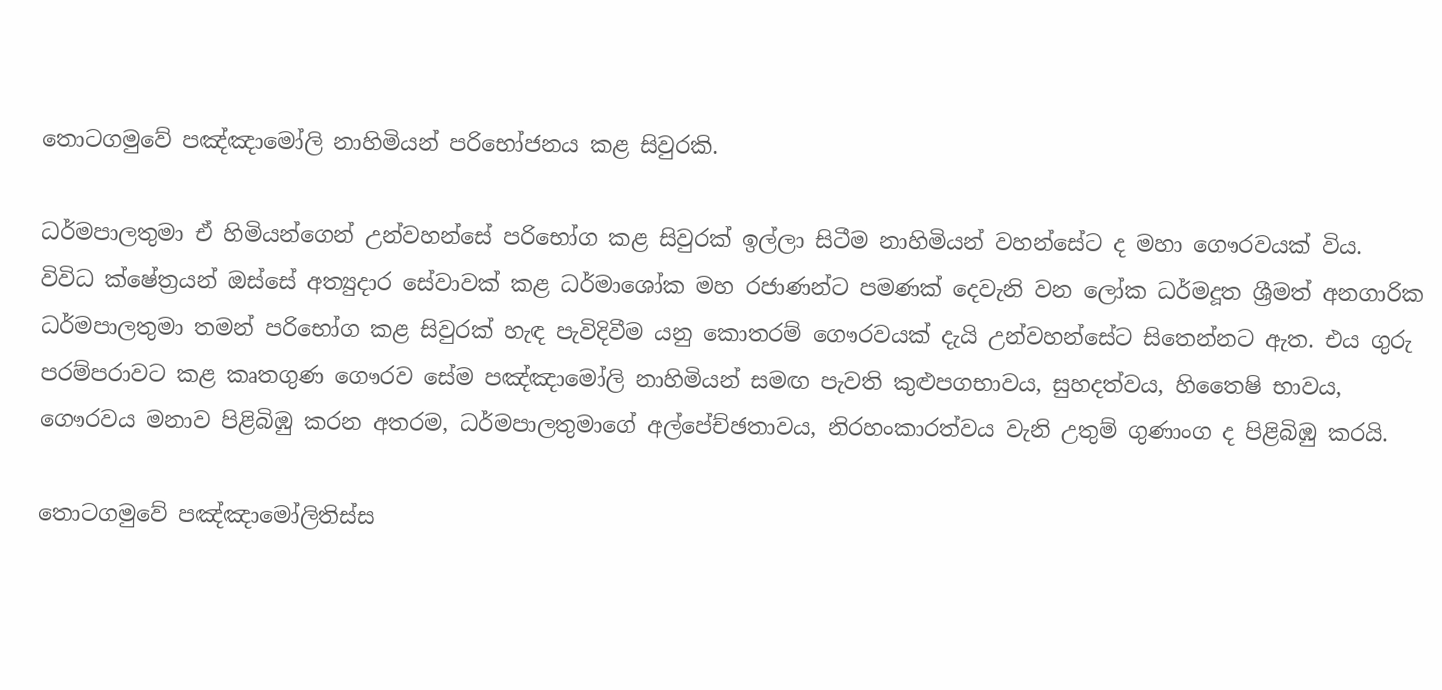තොටගමුවේ පඤ්ඤා‍මෝලි නාහිමියන් පරිභෝජනය කළ සිවුරකි.

ධර්මපාලතුමා ඒ හිමියන්ගෙන් උන්වහන්සේ පරිභෝග කළ සිවුරක් ඉල්ලා සිටීම නාහිමියන් වහන්සේට ද මහා ගෞරවයක් විය. විවිධ ක්ෂේත්‍රයන් ඔස්සේ අත්‍යුදාර සේවාවක් කළ ධර්මාශෝක මහ රජාණන්ට පමණක් දෙවැනි වන ලෝක ධර්මදූත ශ්‍රීමත් අනගාරික ධර්මපාලතුමා තමන් පරිභෝග කළ සිවුරක් හැඳ පැවිදිවීම යනු කොතරම් ගෞරවයක් දැයි උන්වහන්සේට සිතෙන්නට ඇත. එය ගුරු පරම්පරාවට කළ කෘතගුණ ගෞරව සේම පඤ්ඤාමෝලි නාහිමියන් සමඟ පැවති කුළුපගභාවය, සුහදත්වය, හිතෛෂි භාවය, ගෞරවය මනාව පිළිබිඹු කරන අතරම, ධර්මපාලතුමාගේ අල්පේච්ඡතාවය, නිරහංකාරත්වය වැනි උතුම් ගුණාංග ද පිළිබිඹු කරයි.

තොටගමුවේ පඤ්ඤාමෝලිතිස්ස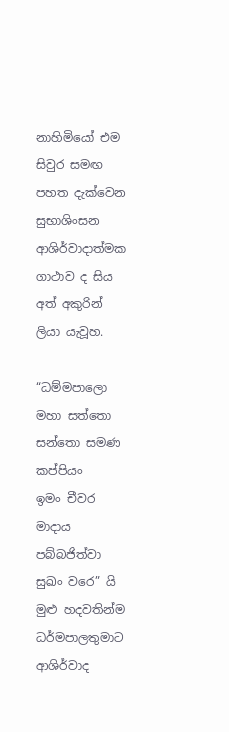නාහිමි‍යෝ එම සිවුර සමඟ පහත දැක්වෙන සුභාශිංසන ආශිර්වාදාත්මක ගාථාව ද සිය අත් අකුරින් ලියා යැවූහ.

“ධම්මපාලො මහා සත්තො
සන්තො සමණ කප්පියං
ඉමං චීවර මාදාය
පබ්බජිත්වා සුඛං වරෙ” යි මුළු හදවතින්ම ධර්මපාලතුමාට ආශිර්වාද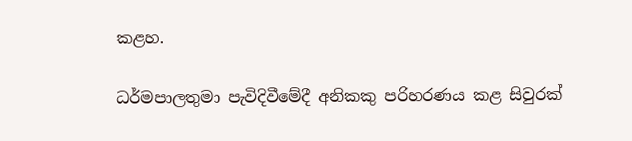කළහ.

ධර්මපාලතුමා පැවිදිවීමේදී අනිකකු පරිහරණය කළ සිවුරක්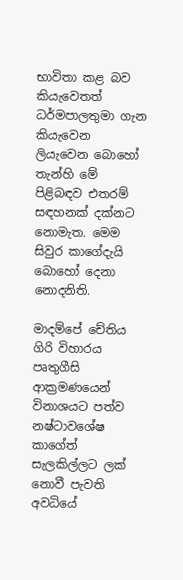භාවිතා කළ බව කියැවෙතත් ධර්මපාලතුමා ගැන කියැවෙන ලියැවෙන ‍බොහෝ තැන්හි මේ පිළිබඳව එතරම් සඳහනක් දක්නට නොමැත. මෙම සිවුර කාගේදැයි බොහෝ දෙනා නොදනිති.

මාදම්පේ චේතිය ගිරි විහාරය පෘතුගීසි ආක්‍රමණයෙන් විනාශයට පත්ව නෂ්ටාවශේෂ කාගේත් සැලකිල්ලට ලක් නොවී පැවති අවධියේ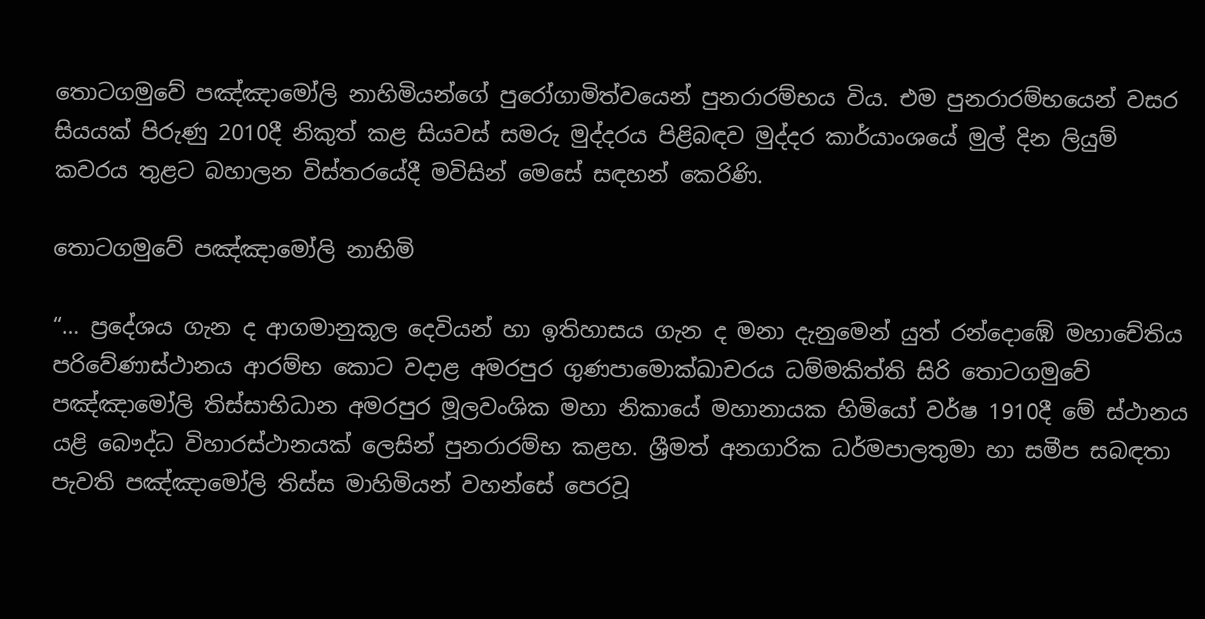තොටගමුවේ පඤ්ඤාමෝලි නාහිමියන්ගේ පුරෝගාමිත්වයෙන් පුනරාරම්භය විය. එම පුනරාරම්භයෙන් වසර සියයක් පිරුණු 2010දී නිකුත් කළ සියවස් සමරු මුද්දරය පිළිබඳව මුද්දර කාර්යාංශයේ මුල් දින ලියුම් කවරය තුළට බහාලන විස්තරයේදී මවිසින් මෙසේ සඳහන් කෙරිණි.

තොටගමුවේ පඤ්ඤා‍මෝලි නාහිමි

“… ප්‍රදේශය ගැන ද ආගමානුකූල දෙවියන් හා ඉතිහාසය ගැන ද මනා දැනුමෙන් යුත් රන්දොඹේ මහාචේතිය පරිවේණාස්ථානය ආරම්භ කොට වදාළ අමරපුර ගුණපාමොක්ඛාචරය ධම්මකිත්ති සිරි තොටගමුවේ පඤ්ඤාමෝලි තිස්සාභිධාන අමරපුර මූලවංශික මහා නිකායේ මහානායක හිමියෝ වර්ෂ 1910දී මේ ස්ථානය යළි බෞද්ධ විහාරස්ථානයක් ලෙසින් පුනරාරම්භ කළහ. ශ්‍රීමත් අනගාරික ධර්මපාලතුමා හා සමීප සබඳතා පැවති පඤ්ඤාමෝලි තිස්ස මාහිමියන් වහන්සේ පෙරවූ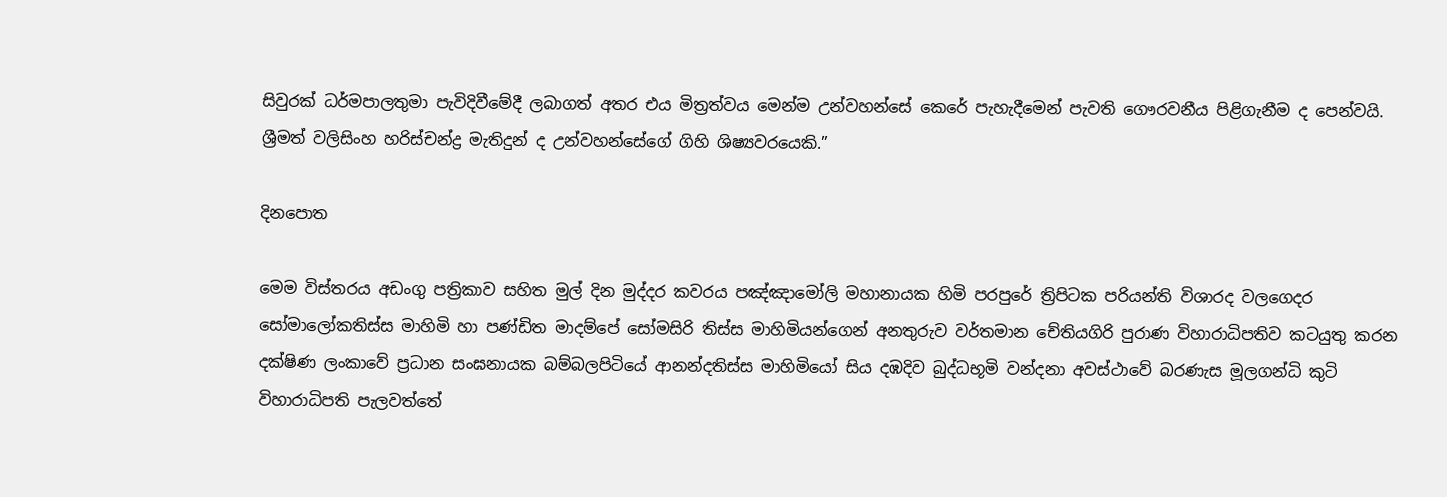සිවුරක් ධර්මපාලතුමා පැවිදිවීමේදී ලබාගත් අතර එය මිත්‍රත්වය මෙන්ම උන්වහන්සේ කෙරේ පැහැදීමෙන් පැවති ගෞරවනීය පිළිගැනීම ද පෙන්වයි. ශ්‍රීමත් වලිසිංහ හරිස්චන්ද්‍ර මැතිදුන් ද උන්වහන්සේගේ ගිහි ශිෂ්‍යවරයෙකි.”

දිනපොත

මෙම විස්තරය අඩංගු පත්‍රිකාව සහිත මුල් දින මුද්දර කවරය පඤ්ඤාමෝලි මහානායක හිමි පරපුරේ ත්‍රිපිටක පරියන්ති විශාරද වලගෙදර සෝමාලෝකතිස්ස මාහිමි හා පණ්ඩිත මාදම්පේ සෝමසිරි තිස්ස මාහිමියන්ගෙන් අනතුරුව වර්තමාන චේතියගිරි පුරාණ විහාරාධිපතිව කටයුතු කරන දක්ෂිණ ලංකාවේ ප්‍රධාන සංඝනායක බම්බලපිටියේ ආනන්දතිස්ස මාහිමියෝ සිය දඹදිව බුද්ධභූමි වන්දනා අවස්ථාවේ බරණැස මූලගන්ධි කුටි විහාරාධිපති පැලවත්තේ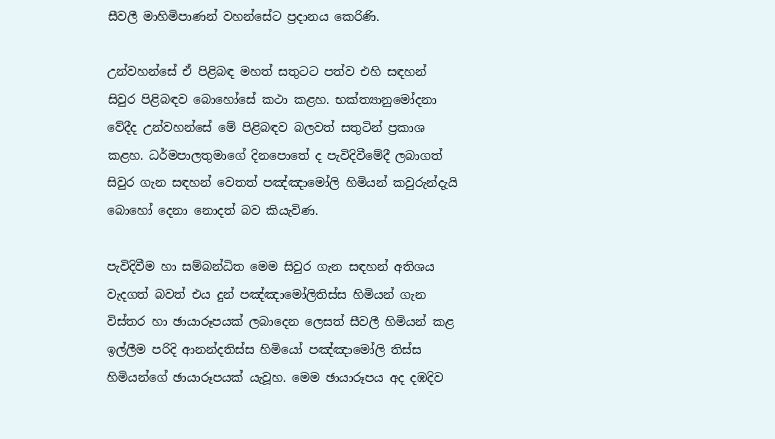සීවලී මාහිමිපාණන් වහන්සේට ප්‍රදානය කෙරිණි.

උන්වහන්සේ ඒ පිළිබඳ මහත් සතුටට පත්ව එහි සඳහන් සිවුර පිළිබඳව බොහෝසේ කථා කළහ. භක්ත්‍යානුමෝදනා වේදීද උන්වහන්සේ මේ පිළිබඳව බලවත් සතුටින් ප්‍රකාශ කළහ. ධර්මපාලතුමාගේ දිනපොතේ ද පැවිදිවීමේදී ලබාගත් සිවුර ගැන සඳහන් වෙතත් පඤ්ඤාමෝලි හිමියන් කවුරුන්දැයි බොහෝ දෙනා නොදත් බව කියැවිණ.

පැවිදිවීම හා සම්බන්ධිත මෙම සිවුර ගැන සඳහන් අතිශය වැදගත් බවත් එය දුන් පඤ්ඤාමෝලිතිස්ස හිමියන් ගැන විස්තර හා ඡායාරූපයක් ලබාදෙන ලෙසත් සීවලී හිමියන් කළ ඉල්ලීම පරිදි ආනන්දතිස්ස හිමියෝ පඤ්ඤාමෝලි තිස්ස හිමියන්ගේ ඡායාරූපයක් යැවූහ. මෙම ඡායාරූපය අද දඹදිව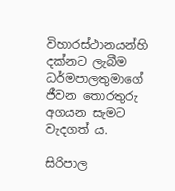විහාරස්ථානයන්හි දක්නට ලැබීම ධර්මපාලතුමාගේ ජීවන තොරතුරු අගයන සැමට වැදගත් ය.

සිරිපාල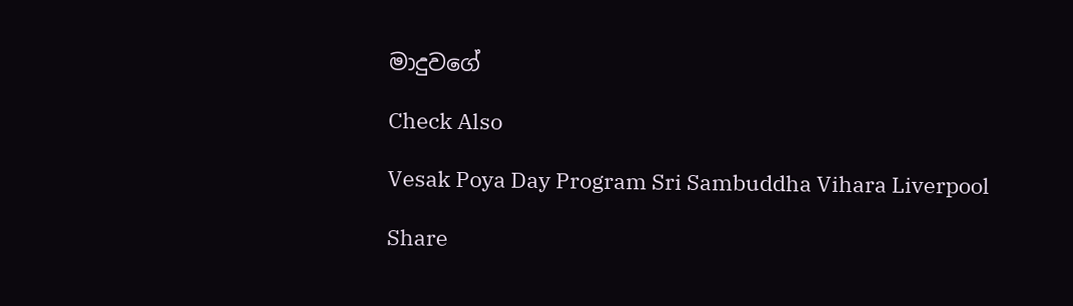මාදුවගේ

Check Also

Vesak Poya Day Program Sri Sambuddha Vihara Liverpool

Share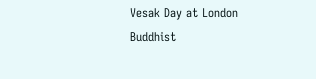Vesak Day at London Buddhist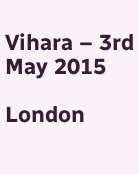Vihara – 3rd May 2015

London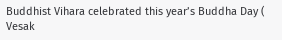Buddhist Vihara celebrated this year’s Buddha Day ( Vesak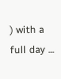) with a full day ...